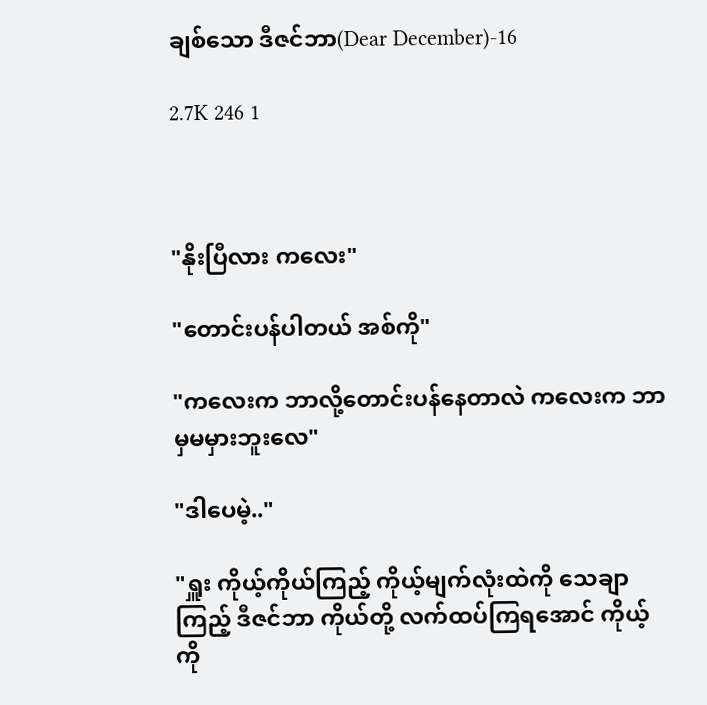ချစ်သော ဒီဇင်ဘာ(Dear December)-16

2.7K 246 1



"နိုးပြီလား ကလေး"

"တောင်းပန်ပါတယ် အစ်ကို"

"ကလေးက ဘာလို့တောင်းပန်နေတာလဲ ကလေးက ဘာမှမမှားဘူးလေ"

"ဒါပေမဲ့.."

"ရှူး ကိုယ့်ကိုယ်ကြည့် ကိုယ့်မျက်လုံးထဲကို သေချာကြည့် ဒီဇင်ဘာ ကိုယ်တို့ လက်ထပ်ကြရအောင် ကိုယ့်ကို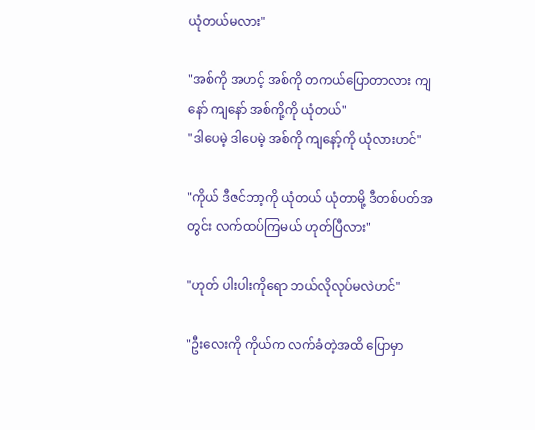ယုံတယ်မလား"

"အစ်ကို အဟင့် အစ်ကို တကယ်ပြောတာလား ကျနော် ကျနော် အစ်ကို့ကို ယုံတယ်"
"ဒါပေမဲ့ ဒါပေမဲ့ အစ်ကို ကျနော့်ကို ယုံလားဟင်"

"ကိုယ် ဒီဇင်ဘာ့ကို ယုံတယ် ယုံတာမို့ ဒီတစ်ပတ်အတွင်း လက်ထပ်ကြမယ် ဟုတ်ပြီလား"

"ဟုတ် ပါးပါးကိုရော ဘယ်လိုလုပ်မလဲဟင်"

"ဦးလေးကို ကိုယ်က လက်ခံတဲ့အထိ ပြောမှာ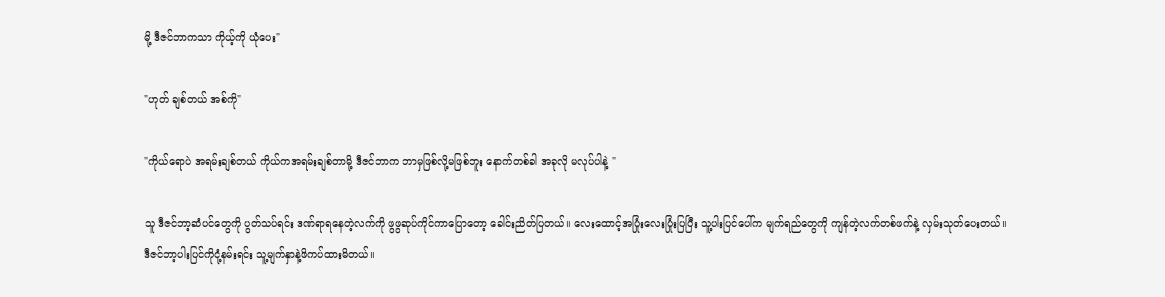မို့ ဒီဇင်ဘာကသာ ကိုယ့်ကို ယုံပေး"

"ဟုတ် ချစ်တယ် အစ်ကို"

"ကိုယ်ရောပဲ အရမ်းချစ်တယ် ကိုယ်ကအရမ်းချစ်တာမို့ ဒီဇင်ဘာက ဘာမှဖြစ်လို့မဖြစ်ဘူး နောက်တစ်ခါ အခုလို မလုပ်ပါနဲ့ "

သူ ‌ဒီဇင်ဘာ့ဆံပင်တွေကို ပွတ်သပ်ရင်း ဒဏ်ရာရနေတဲ့လက်ကို ဖွဖွဆုပ်ကိုင်ကာပြောတော့ ခေါင်းညိတ်ပြတယ်။ လေးထောင့်အပြုံးလေးပြုံးပြပြီး သူ့ပါးပြင်ပေါ်က မျက်ရည်တွေကို ကျန်တဲ့လက်တစ်ဖက်နဲ့ လှမ်းသုတ်ပေးတယ်။
ဒီဇင်ဘာ့ပါးပြင်ကိုငုံ့နမ်းရင်း သူ့မျက်နှာနဲ့ဖိကပ်ထားမိတယ်။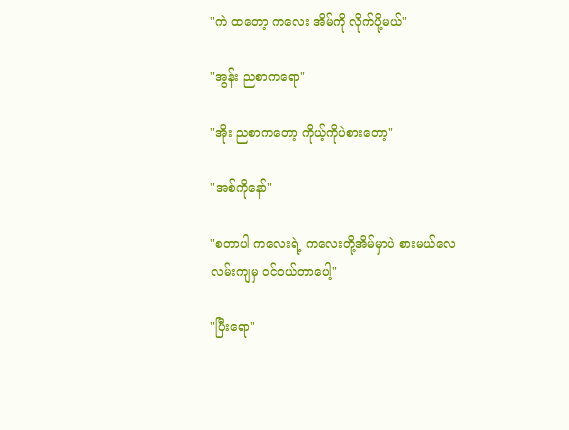"ကဲ ထတော့ ကလေး အိမ်ကို လိုက်ပို့မယ်"

"အွန်း ညစာကရော"

"အိုး ညစာက‌တော့ ကိုယ့်ကိုပဲစားတော့"

"အစ်ကိုနော်"

"စတာပါ ကလေးရဲ့ ကလေးတို့အိမ်မှာပဲ စားမယ်လေ လမ်းကျမှ ဝင်ဝယ်တာပေါ့"

"ပြီးရော"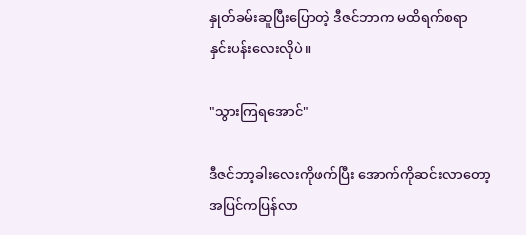နှုတ်ခမ်းဆူပြီးပြောတဲ့ ဒီဇင်ဘာက မထိရက်စရာ နှင်းပန်းလေးလိုပဲ။

"သွားကြရအောင်"

ဒီဇင်ဘာ့ခါးလေးကိုဖက်ပြီး အောက်ကိုဆင်းလာတော့ အပြင်ကပြန်လာ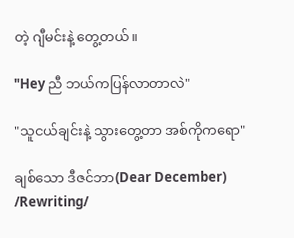တဲ့ ဂျီမင်းနဲ့ တွေ့တယ်။

"Hey ညီ ဘယ်ကပြန်လာတာလဲ"

"သူငယ်ချင်းနဲ့ သွားတွေ့တာ အစ်ကိုကရော"

ချစ်သော ဒီဇင်ဘာ(Dear December) /Rewriting/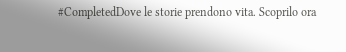#CompletedDove le storie prendono vita. Scoprilo ora